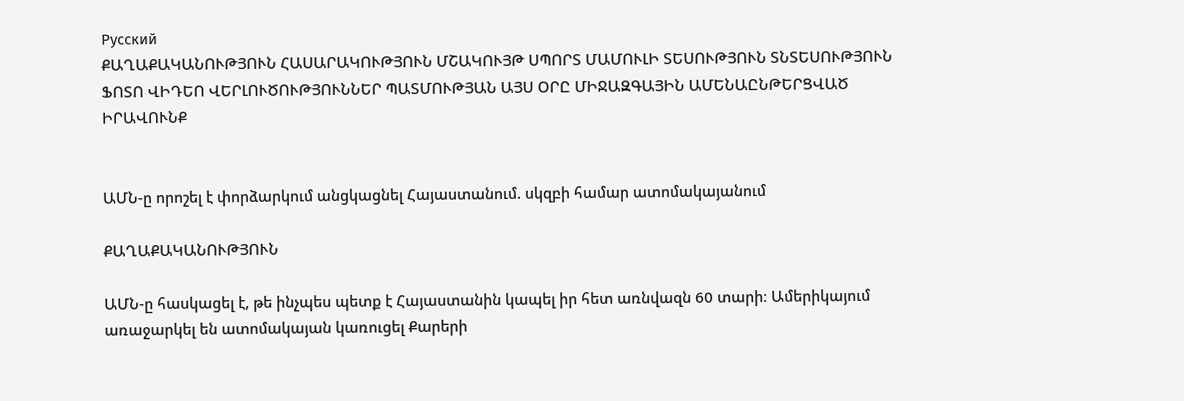Русский
ՔԱՂԱՔԱԿԱՆՈՒԹՅՈՒՆ ՀԱՍԱՐԱԿՈՒԹՅՈՒՆ ՄՇԱԿՈՒՅԹ ՍՊՈՐՏ ՄԱՄՈՒԼԻ ՏԵՍՈՒԹՅՈՒՆ ՏՆՏԵՍՈՒԹՅՈՒՆ ՖՈՏՈ ՎԻԴԵՈ ՎԵՐԼՈՒԾՈՒԹՅՈՒՆՆԵՐ ՊԱՏՄՈՒԹՅԱՆ ԱՅՍ ՕՐԸ ՄԻՋԱԶԳԱՅԻՆ ԱՄԵՆԱԸՆԹԵՐՑՎԱԾ ԻՐԱՎՈՒՆՔ


ԱՄՆ-ը որոշել է փորձարկում անցկացնել Հայաստանում. սկզբի համար ատոմակայանում

ՔԱՂԱՔԱԿԱՆՈՒԹՅՈՒՆ

ԱՄՆ-ը հասկացել է, թե ինչպես պետք է Հայաստանին կապել իր հետ առնվազն 60 տարի։ Ամերիկայում առաջարկել են ատոմակայան կառուցել Քարերի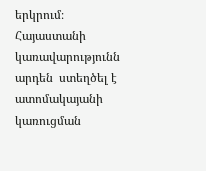երկրում։ Հայաստանի կառավարությունն արդեն  ստեղծել է ատոմակայանի կառուցման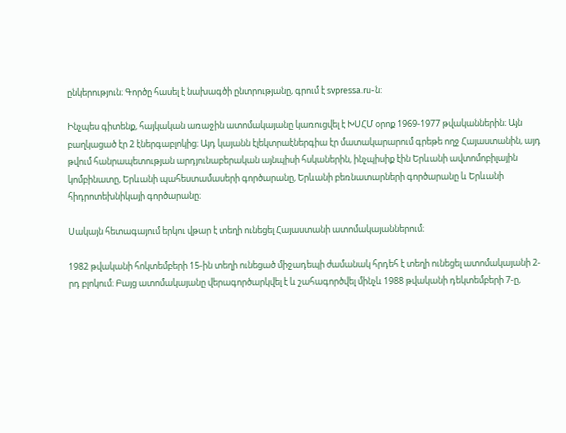ընկերություն։ Գործը հասել է նախագծի ընտրությանը, գրում է svpressa.ru-ն:

Ինչպես գիտենք, հայկական առաջին ատոմակայանը կառուցվել է ԽՍՀՄ օրոք 1969-1977 թվականներին։ Այն բաղկացած էր 2 էներգաբլոկից։ Այդ կայանն էլեկտրաէներգիա էր մատակարարում գրեթե ողջ Հայաստանին, այդ թվում հանրապետության արդյունաբերական այնպիսի հսկաներին, ինչպիսիք էին Երևանի ավտոմոբիլային կոմբինատը, Երևանի պահեստամասերի գործարանը, Երևանի բեռնատարների գործարանը և Երևանի հիդրոտեխնիկայի գործարանը։

Սակայն հետագայում երկու վթար է տեղի ունեցել Հայաստանի ատոմակայաններում։

1982 թվականի հոկտեմբերի 15-ին տեղի ունեցած միջադեպի ժամանակ հրդեհ է տեղի ունեցել ատոմակայանի 2-րդ բլոկում։ Բայց ատոմակայանը վերագործարկվել է և շահագործվել մինչև 1988 թվականի դեկտեմբերի 7-ը,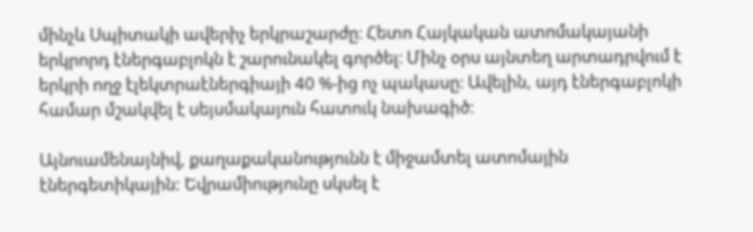մինչև Սպիտակի ավերիչ երկրաշարժը։ Հետո Հայկական ատոմակայանի երկրորդ էներգաբլոկն է շարունակել գործել։ Մինչ օրս այնտեղ արտադրվում է երկրի ողջ էլեկտրաէներգիայի 40 %-ից ոչ պակասը։ Ավելին, այդ էներգաբլոկի համար մշակվել է սեյսմակայուն հատուկ նախագիծ։

Այնուամենայնիվ, քաղաքականությունն է միջամտել ատոմային էներգետիկային: Եվրամիությունը սկսել է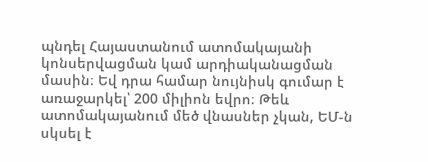պնդել Հայաստանում ատոմակայանի կոնսերվացման կամ արդիականացման մասին։ Եվ դրա համար նույնիսկ գումար է առաջարկել՝ 200 միլիոն եվրո։ Թեև  ատոմակայանում մեծ վնասներ չկան, ԵՄ-ն սկսել է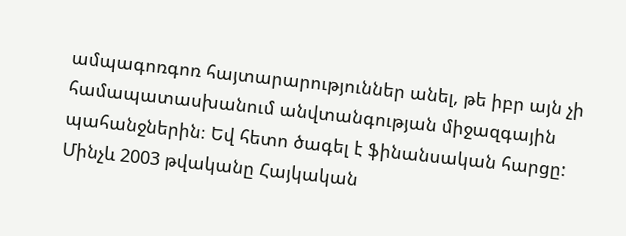ամպագոռգոռ հայտարարություններ անել, թե իբր այն չի համապատասխանում անվտանգության միջազգային պահանջներին։ Եվ հետո ծագել է ֆինանսական հարցը: Մինչև 2003 թվականը Հայկական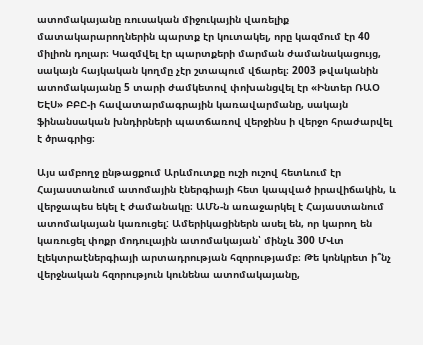ատոմակայանը ռուսական միջուկային վառելիք մատակարարողներին պարտք էր կուտակել, որը կազմում էր 40 միլիոն դոլար։ Կազմվել էր պարտքերի մարման ժամանակացույց, սակայն հայկական կողմը չէր շտապում վճարել։ 2003 թվականին ատոմակայանը 5 տարի ժամկետով փոխանցվել էր «Ինտեր ՌԱՕ ԵԷՍ» ԲԲԸ-ի հավատարմագրային կառավարմանը, սակայն ֆինանսական խնդիրների պատճառով վերջինս ի վերջո հրաժարվել է ծրագրից։

Այս ամբողջ ընթացքում Արևմուտքը ուշի ուշով հետևում էր Հայաստանում ատոմային էներգիայի հետ կապված իրավիճակին, և վերջապես եկել է ժամանակը։ ԱՄՆ-ն առաջարկել է Հայաստանում ատոմակայան կառուցել: Ամերիկացիներն ասել են, որ կարող են կառուցել փոքր մոդուլային ատոմակայան՝ մինչև 300 ՄՎտ էլեկտրաէներգիայի արտադրության հզորությամբ։ Թե կոնկրետ ի՞նչ վերջնական հզորություն կունենա ատոմակայանը,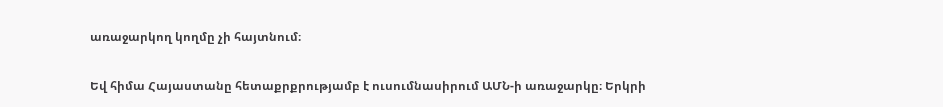առաջարկող կողմը չի հայտնում։

Եվ հիմա Հայաստանը հետաքրքրությամբ է ուսումնասիրում ԱՄՆ-ի առաջարկը։ Երկրի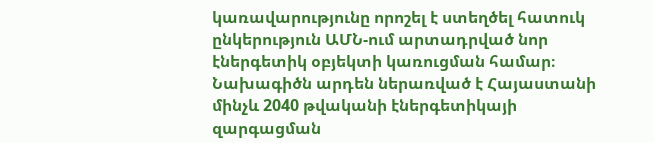կառավարությունը որոշել է ստեղծել հատուկ ընկերություն ԱՄՆ-ում արտադրված նոր էներգետիկ օբյեկտի կառուցման համար։ Նախագիծն արդեն ներառված է Հայաստանի մինչև 2040 թվականի էներգետիկայի զարգացման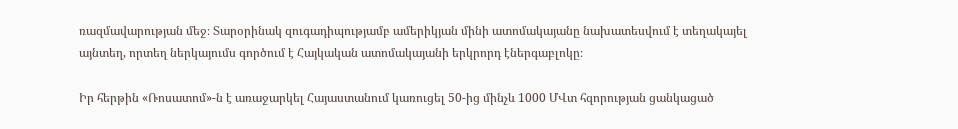ռազմավարության մեջ։ Տարօրինակ զուգադիպությամբ ամերիկյան մինի ատոմակայանը նախատեսվում է տեղակայել այնտեղ, որտեղ ներկայումս գործում է Հայկական ատոմակայանի երկրորդ էներգաբլոկը։

Իր հերթին «Ռոսատոմ»-ն է առաջարկել Հայաստանում կառուցել 50-ից մինչև 1000 ՄՎտ հզորության ցանկացած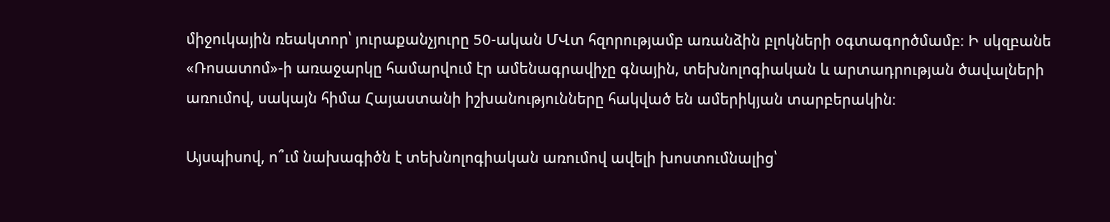միջուկային ռեակտոր՝ յուրաքանչյուրը 50-ական ՄՎտ հզորությամբ առանձին բլոկների օգտագործմամբ։ Ի սկզբանե «Ռոսատոմ»-ի առաջարկը համարվում էր ամենագրավիչը գնային, տեխնոլոգիական և արտադրության ծավալների առումով, սակայն հիմա Հայաստանի իշխանությունները հակված են ամերիկյան տարբերակին։

Այսպիսով, ո՞ւմ նախագիծն է տեխնոլոգիական առումով ավելի խոստումնալից՝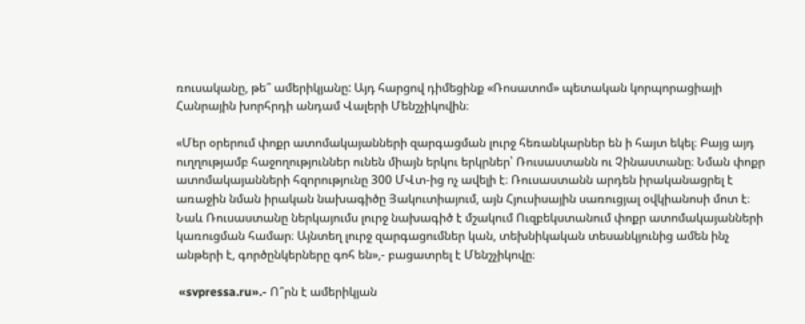ռուսականը, թե՞ ամերիկյանը: Այդ հարցով դիմեցինք «Ռոսատոմ» պետական կորպորացիայի Հանրային խորհրդի անդամ Վալերի Մենշչիկովին։

«Մեր օրերում փոքր ատոմակայանների զարգացման լուրջ հեռանկարներ են ի հայտ եկել։ Բայց այդ ուղղությամբ հաջողություններ ունեն միայն երկու երկրներ՝ Ռուսաստանն ու Չինաստանը։ Նման փոքր ատոմակայանների հզորությունը 300 ՄՎտ-ից ոչ ավելի է։ Ռուսաստանն արդեն իրականացրել է առաջին նման իրական նախագիծը Յակուտիայում, այն Հյուսիսային սառուցյալ օվկիանոսի մոտ է։ Նաև Ռուսաստանը ներկայումս լուրջ նախագիծ է մշակում Ուզբեկստանում փոքր ատոմակայանների կառուցման համար։ Այնտեղ լուրջ զարգացումներ կան, տեխնիկական տեսանկյունից ամեն ինչ անթերի է, գործընկերները գոհ են»,- բացատրել է Մենշչիկովը։

 «svpressa.ru».- Ո՞րն է ամերիկյան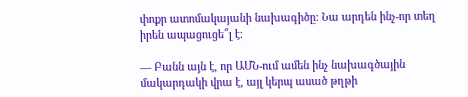փոքր ատոմակայանի նախագիծը։ Նա արդեն ինչ-որ տեղ իրեն ապացուցե՞լ է։

— Բանն այն է, որ ԱՄՆ-ում ամեն ինչ նախագծային մակարդակի վրա է, այլ կերպ ասած թղթի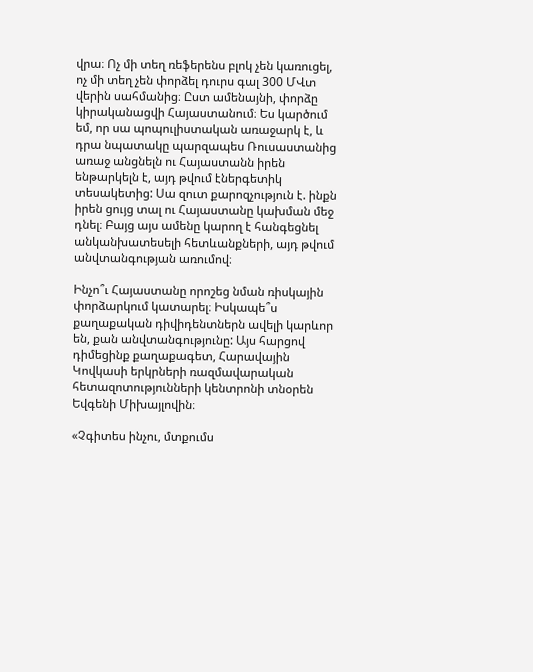վրա։ Ոչ մի տեղ ռեֆերենս բլոկ չեն կառուցել, ոչ մի տեղ չեն փորձել դուրս գալ 300 ՄՎտ վերին սահմանից։ Ըստ ամենայնի, փորձը կիրականացվի Հայաստանում։ Ես կարծում եմ, որ սա պոպուլիստական առաջարկ է, և դրա նպատակը պարզապես Ռուսաստանից առաջ անցնելն ու Հայաստանն իրեն ենթարկելն է, այդ թվում էներգետիկ տեսակետից: Սա զուտ քարոզչություն է. ինքն իրեն ցույց տալ ու Հայաստանը կախման մեջ դնել։ Բայց այս ամենը կարող է հանգեցնել անկանխատեսելի հետևանքների, այդ թվում անվտանգության առումով։

Ինչո՞ւ Հայաստանը որոշեց նման ռիսկային փորձարկում կատարել։ Իսկապե՞ս քաղաքական դիվիդենտներն ավելի կարևոր են, քան անվտանգությունը: Այս հարցով դիմեցինք քաղաքագետ, Հարավային Կովկասի երկրների ռազմավարական հետազոտությունների կենտրոնի տնօրեն Եվգենի Միխայլովին։

«Չգիտես ինչու, մտքումս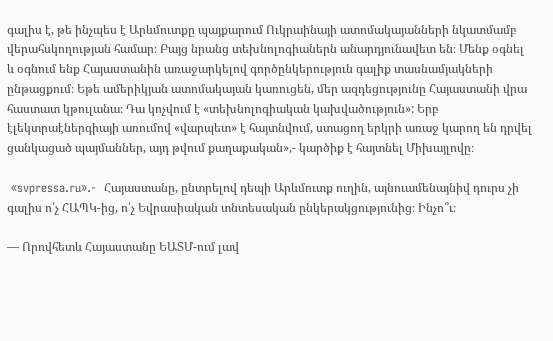գալիս է, թե ինչպես է Արևմուտքը պայքարում Ուկրաինայի ատոմակայանների նկատմամբ վերահսկողության համար։ Բայց նրանց տեխնոլոգիաներն անարդյունավետ են։ Մենք օգնել և օգնում ենք Հայաստանին առաջարկելով գործընկերություն գալիք տասնամյակների ընթացքում։ Եթե ամերիկյան ատոմակայան կառուցեն, մեր ազդեցությունը Հայաստանի վրա հաստատ կթուլանա։ Դա կոչվում է «տեխնոլոգիական կախվածություն»: Երբ էլեկտրաէներգիայի առումով «վարպետ» է հայտնվում, ստացող երկրի առաջ կարող են դրվել ցանկացած պայմաններ, այդ թվում քաղաքական»,- կարծիք է հայտնել Միխայլովը։

 «svpressa.ru».-  Հայաստանը, ընտրելով դեպի Արևմուտք ուղին, այնուամենայնիվ դուրս չի գալիս ո՛չ ՀԱՊԿ-ից, ո՛չ Եվրասիական տնտեսական ընկերակցությունից։ Ինչո՞ւ։

— Որովհետև Հայաստանը ԵԱՏՄ-ում լավ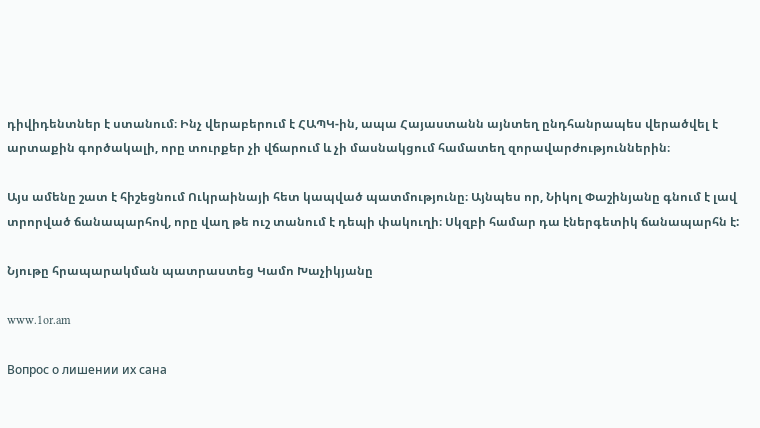դիվիդենտներ է ստանում։ Ինչ վերաբերում է ՀԱՊԿ-ին, ապա Հայաստանն այնտեղ ընդհանրապես վերածվել է արտաքին գործակալի, որը տուրքեր չի վճարում և չի մասնակցում համատեղ զորավարժություններին։

Այս ամենը շատ է հիշեցնում Ուկրաինայի հետ կապված պատմությունը։ Այնպես որ, Նիկոլ Փաշինյանը գնում է լավ տրորված ճանապարհով, որը վաղ թե ուշ տանում է դեպի փակուղի։ Սկզբի համար դա էներգետիկ ճանապարհն է:

Նյութը հրապարակման պատրաստեց Կամո Խաչիկյանը

www.1or.am

Вопрос о лишении их сана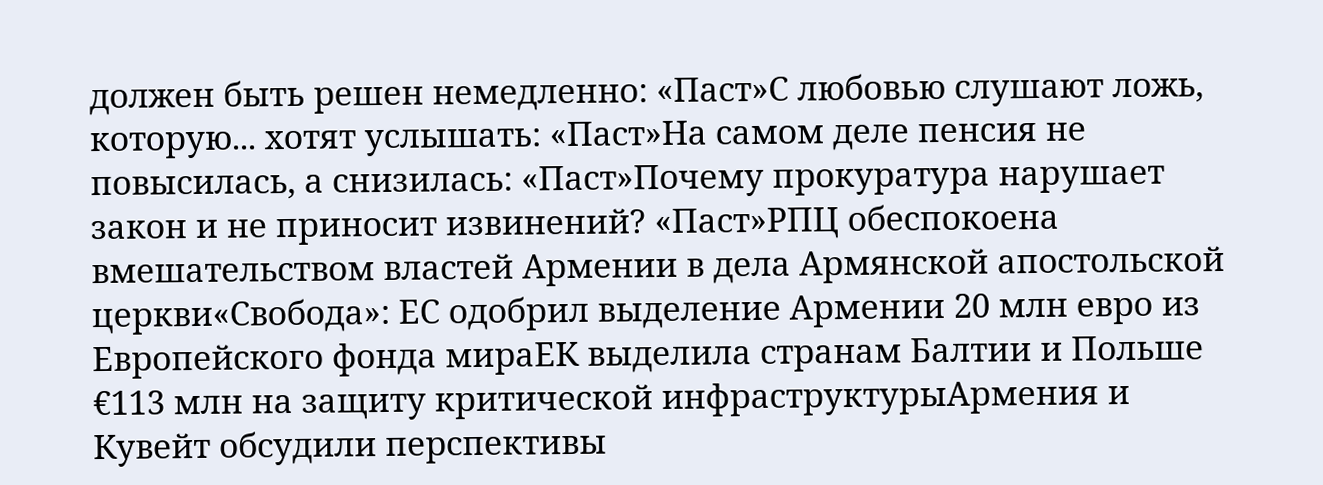должен быть решен немедленно: «Паст»С любовью слушают ложь, которую... хотят услышать: «Паст»На самом деле пенсия не повысилась, а снизилась: «Паст»Почему прокуратура нарушает закон и не приносит извинений? «Паст»РПЦ обеспокоена вмешательством властей Армении в дела Армянской апостольской церкви«Свобода»: ЕС одобрил выделение Армении 20 млн евро из Европейского фонда мираЕК выделила странам Балтии и Польше €113 млн на защиту критической инфраструктурыАрмения и Кувейт обсудили перспективы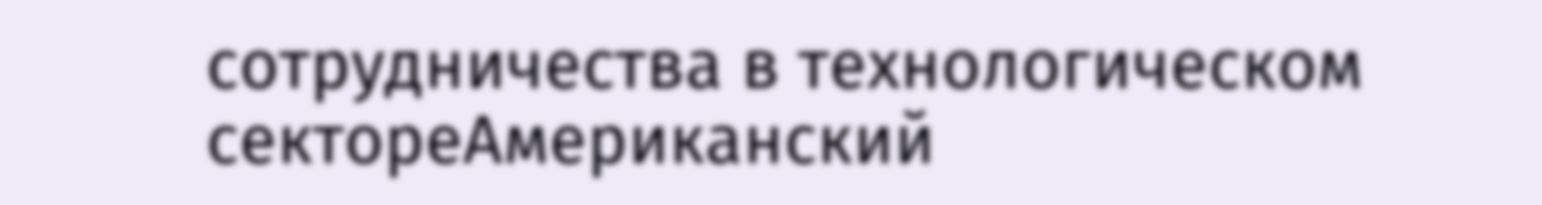сотрудничества в технологическом сектореАмериканский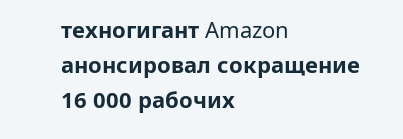техногигант Amazon анонсировал сокращение 16 000 рабочих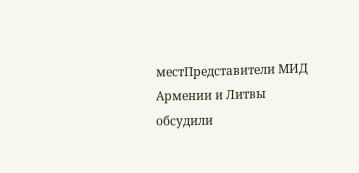местПредставители МИД Армении и Литвы обсудили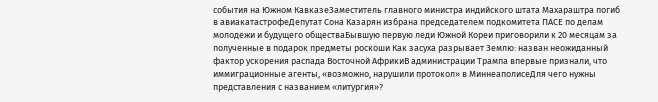события на Южном КавказеЗаместитель главного министра индийского штата Махараштра погиб в авиакатастрофеДепутат Сона Казарян избрана председателем подкомитета ПАСЕ по делам молодежи и будущего обществаБывшую первую леди Южной Кореи приговорили к 20 месяцам за полученные в подарок предметы роскоши Как засуха разрывает Землю: назван неожиданный фактор ускорения распада Восточной АфрикиВ администрации Трампа впервые признали, что иммиграционные агенты, «возможно, нарушили протокол» в МиннеаполисеДля чего нужны представления с названием «литургия»?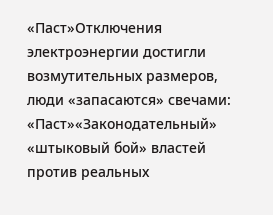«Паст»Отключения электроэнергии достигли возмутительных размеров, люди «запасаются» свечами: «Паст»«Законодательный» «штыковый бой» властей против реальных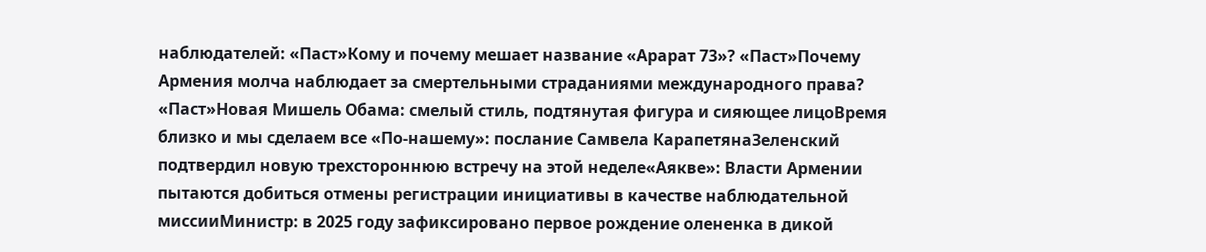наблюдателей: «Паст»Кому и почему мешает название «Арарат 73»? «Паст»Почему Армения молча наблюдает за смертельными страданиями международного права? «Паст»Новая Мишель Обама: смелый стиль, подтянутая фигура и сияющее лицоВремя близко и мы сделаем все «По-нашему»: послание Самвела КарапетянаЗеленский подтвердил новую трехстороннюю встречу на этой неделе«Аякве»: Власти Армении пытаются добиться отмены регистрации инициативы в качестве наблюдательной миссииМинистр: в 2025 году зафиксировано первое рождение олененка в дикой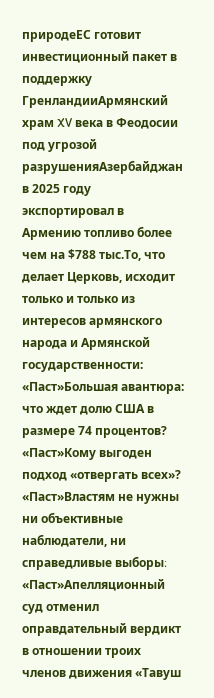природеЕС готовит инвестиционный пакет в поддержку ГренландииАрмянский храм XV века в Феодосии под угрозой разрушенияАзербайджан в 2025 году экспортировал в Армению топливо более чем на $788 тыс.То, что делает Церковь, исходит только и только из интересов армянского народа и Армянской государственности: «Паст»Большая авантюра: что ждет долю США в размере 74 процентов? «Паст»Кому выгоден подход «отвергать всех»? «Паст»Властям не нужны ни объективные наблюдатели, ни справедливые выборы։ «Паст»Апелляционный суд отменил оправдательный вердикт в отношении троих членов движения «Тавуш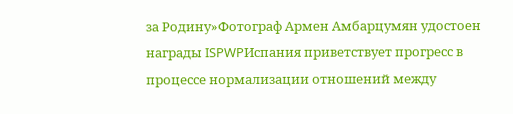за Родину»Фотограф Армен Амбарцумян удостоен награды ISPWPИспания приветствует прогресс в процессе нормализации отношений между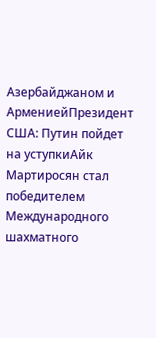Азербайджаном и АрмениейПрезидент США: Путин пойдет на уступкиАйк Мартиросян стал победителем Международного шахматного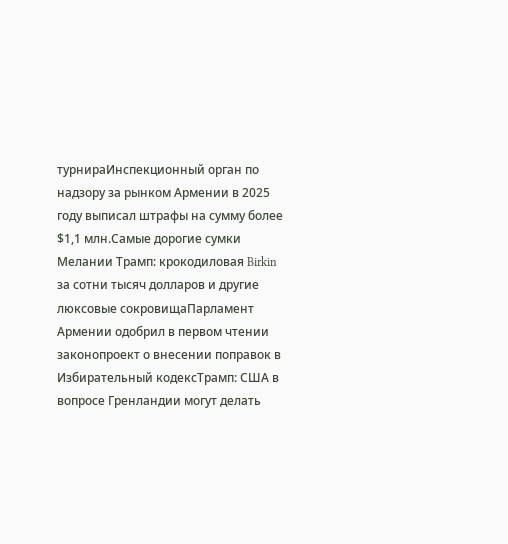турнираИнспекционный орган по надзору за рынком Армении в 2025 году выписал штрафы на сумму более $1,1 млн.Самые дорогие сумки Мелании Трамп: крокодиловая Birkin за сотни тысяч долларов и другие люксовые сокровищаПарламент Армении одобрил в первом чтении законопроект о внесении поправок в Избирательный кодексТрамп: США в вопросе Гренландии могут делать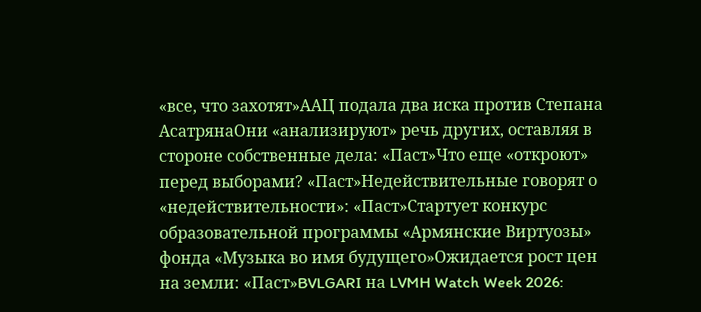«все, что захотят»ААЦ подала два иска против Степана АсатрянаОни «анализируют» речь других, оставляя в стороне собственные дела: «Паст»Что еще «откроют» перед выборами? «Паст»Недействительные говорят о «недействительности»: «Паст»Стартует конкурс образовательной программы «Армянские Виртуозы» фонда «Музыка во имя будущего»Ожидается рост цен на земли: «Паст»BVLGARI на LVMH Watch Week 2026: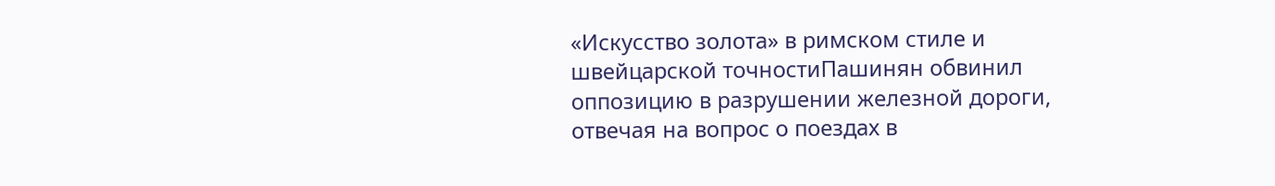«Искусство золота» в римском стиле и швейцарской точностиПашинян обвинил оппозицию в разрушении железной дороги, отвечая на вопрос о поездах в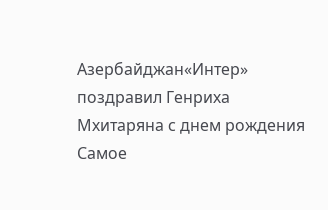Азербайджан«Интер» поздравил Генриха Мхитаряна с днем рождения
Самое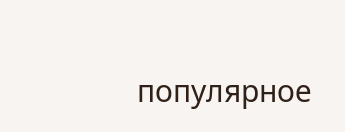популярное